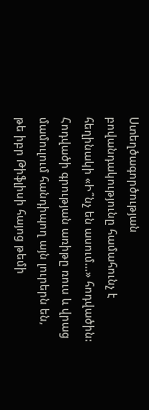Ստեղծագործության բովանդակությունը համահունչ է հեղինակի «Ի՞նչ են ասում…» հոդվածին: Հոդվածի գրության առիթը ռուս և վրաց մամուլում հանդիպող այն լուրերն են, թե իբր Թիֆլիսի հայոց թեմի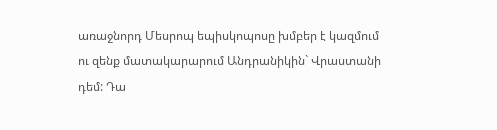առաջնորդ Մեսրոպ եպիսկոպոսը խմբեր է կազմում ու զենք մատակարարում Անդրանիկին` Վրաստանի դեմ: Դա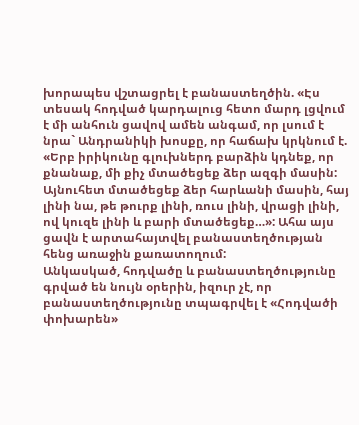խորապես վշտացրել է բանաստեղծին. «Էս տեսակ հոդված կարդալուց հետո մարդ լցվում է մի անհուն ցավով ամեն անգամ, որ լսում է նրա` Անդրանիկի խոսքը, որ հաճախ կրկնում է. «Երբ իրիկունը գլուխներդ բարձին կդնեք, որ քնանաք, մի քիչ մտածեցեք ձեր ազգի մասին: Այնուհետ մտածեցեք ձեր հարևանի մասին, հայ լինի նա, թե թուրք լինի, ռուս լինի, վրացի լինի, ով կուզե լինի և բարի մտածեցեք…»: Ահա այս ցավն է արտահայտվել բանաստեղծության հենց առաջին քառատողում:
Անկասկած, հոդվածը և բանաստեղծությունը գրված են նույն օրերին, իզուր չէ, որ բանաստեղծությունը տպագրվել է «Հոդվածի փոխարեն»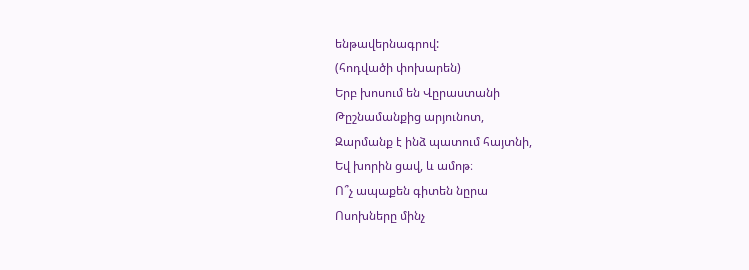ենթավերնագրով:
(հոդվածի փոխարեն)
Երբ խոսում են Վըրաստանի
Թըշնամանքից արյունոտ,
Զարմանք է ինձ պատում հայտնի,
Եվ խորին ցավ, և ամոթ։
Ո՞չ ապաքեն գիտեն նըրա
Ոսոխները մինչ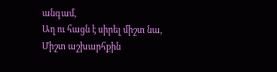անգամ,
Աղ ու հացն է սիրել միշտ նա,
Միշտ աշխարհքին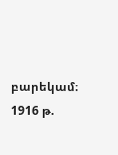բարեկամ։
1916 թ.